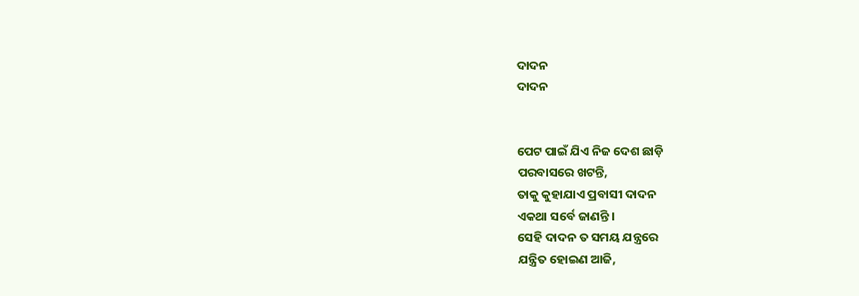ଦାଦନ
ଦାଦନ


ପେଟ ପାଇଁ ଯିଏ ନିଜ ଦେଶ ଛାଡ଼ି
ପରବାସରେ ଖଟନ୍ତି,
ତାକୁ କୁହାଯାଏ ପ୍ରବାସୀ ଦାଦନ
ଏକଥା ସର୍ବେ ଜାଣନ୍ତି ।
ସେହି ଦାଦନ ତ ସମୟ ଯନ୍ତ୍ରରେ
ଯନ୍ତ୍ରିତ ହୋଇଣ ଆଜି,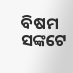ବିଷମ ସଙ୍କଟେ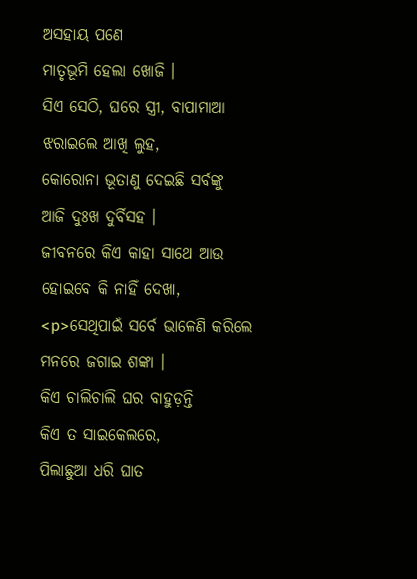ଅସହାୟ ପଣେ
ମାତୃଭୂମି ହେଲା ଖୋଜି ।
ସିଏ ସେଠି, ଘରେ ସ୍ତ୍ରୀ, ବାପାମାଆ
ଝରାଇଲେ ଆଖି ଲୁହ,
କୋରୋନା ଭୂତାଣୁ ଦେଇଛି ସର୍ବଙ୍କୁ
ଆଜି ଦୁଃଖ ଦୁର୍ବିସହ ।
ଜୀବନରେ କିଏ କାହା ସାଥେ ଆଉ
ହୋଇବେ କି ନାହିଁ ଦେଖା,
<p>ସେଥିପାଇଁ ସର୍ବେ ଭାଳେଣି କରିଲେ
ମନରେ ଜଗାଇ ଶଙ୍କା ।
କିଏ ଚାଲିଚାଲି ଘର ବାହୁଡ଼ନ୍ତି
କିଏ ତ ସାଇକେଲରେ,
ପିଲାଛୁଆ ଧରି ଘାତ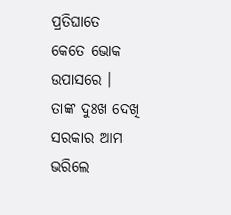ପ୍ରତିଘାତେ
କେତେ ଭୋକ ଉପାସରେ ।
ତାଙ୍କ ଦୁଃଖ ଦେଖି ସରକାର ଆମ
ଭରିଲେ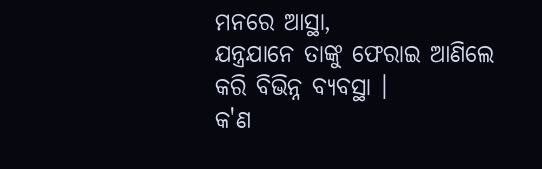ମନରେ ଆସ୍ଥା,
ଯନ୍ତ୍ରଯାନେ ତାଙ୍କୁ ଫେରାଇ ଆଣିଲେ
କରି ବିଭିନ୍ନ ବ୍ୟବସ୍ଥା ।
କ'ଣ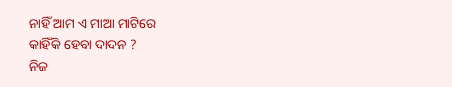ନାହିଁ ଆମ ଏ ମାଆ ମାଟିରେ
କାହିଁକି ହେବା ଦାଦନ ?
ନିଜ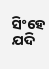ସିଂହେ ଯଦି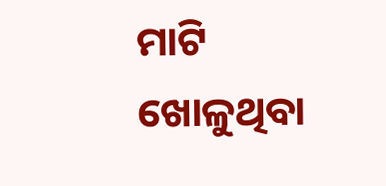ମାଟି ଖୋଳୁଥିବା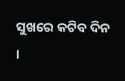ସୁଖରେ କଟିବ ଦିନ ।